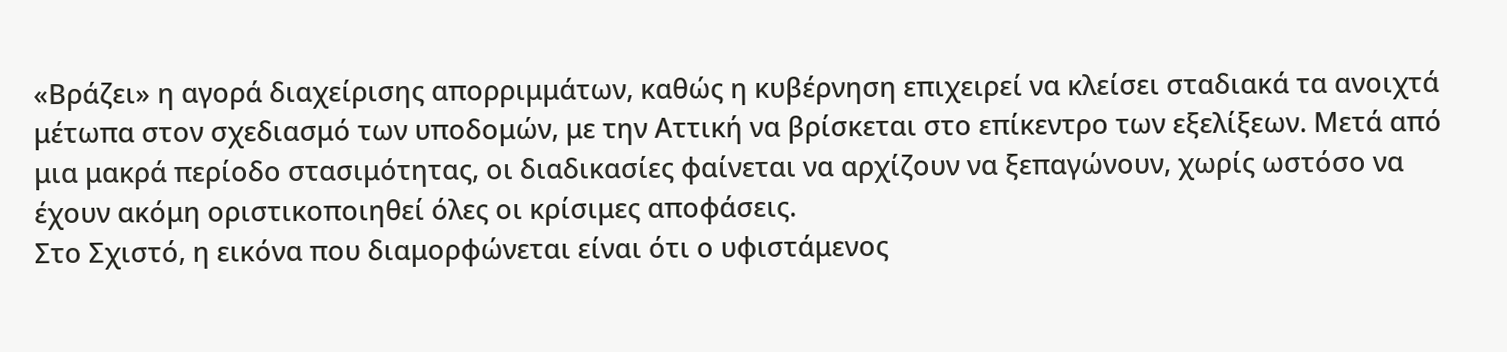«Βράζει» η αγορά διαχείρισης απορριμμάτων, καθώς η κυβέρνηση επιχειρεί να κλείσει σταδιακά τα ανοιχτά μέτωπα στον σχεδιασμό των υποδομών, με την Αττική να βρίσκεται στο επίκεντρο των εξελίξεων. Μετά από μια μακρά περίοδο στασιμότητας, οι διαδικασίες φαίνεται να αρχίζουν να ξεπαγώνουν, χωρίς ωστόσο να έχουν ακόμη οριστικοποιηθεί όλες οι κρίσιμες αποφάσεις.
Στο Σχιστό, η εικόνα που διαμορφώνεται είναι ότι ο υφιστάμενος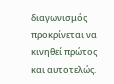διαγωνισμός προκρίνεται να κινηθεί πρώτος και αυτοτελώς.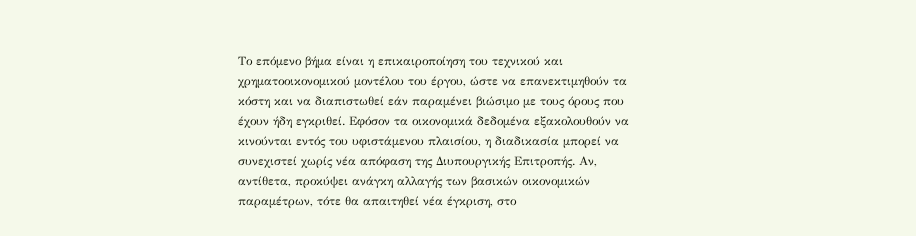Το επόμενο βήμα είναι η επικαιροποίηση του τεχνικού και χρηματοοικονομικού μοντέλου του έργου, ώστε να επανεκτιμηθούν τα κόστη και να διαπιστωθεί εάν παραμένει βιώσιμο με τους όρους που έχουν ήδη εγκριθεί. Εφόσον τα οικονομικά δεδομένα εξακολουθούν να κινούνται εντός του υφιστάμενου πλαισίου, η διαδικασία μπορεί να συνεχιστεί χωρίς νέα απόφαση της Διυπουργικής Επιτροπής. Αν, αντίθετα, προκύψει ανάγκη αλλαγής των βασικών οικονομικών παραμέτρων, τότε θα απαιτηθεί νέα έγκριση, στο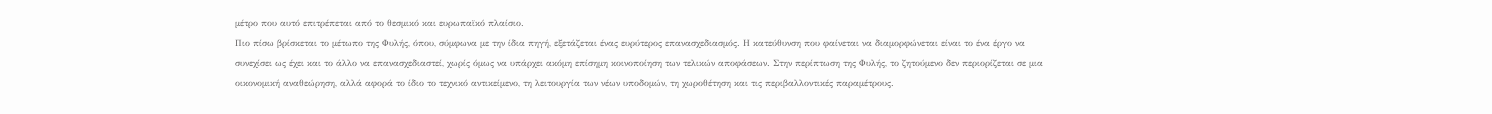μέτρο που αυτό επιτρέπεται από το θεσμικό και ευρωπαϊκό πλαίσιο.
Πιο πίσω βρίσκεται το μέτωπο της Φυλής, όπου, σύμφωνα με την ίδια πηγή, εξετάζεται ένας ευρύτερος επανασχεδιασμός. Η κατεύθυνση που φαίνεται να διαμορφώνεται είναι το ένα έργο να συνεχίσει ως έχει και το άλλο να επανασχεδιαστεί, χωρίς όμως να υπάρχει ακόμη επίσημη κοινοποίηση των τελικών αποφάσεων. Στην περίπτωση της Φυλής, το ζητούμενο δεν περιορίζεται σε μια οικονομική αναθεώρηση, αλλά αφορά το ίδιο το τεχνικό αντικείμενο, τη λειτουργία των νέων υποδομών, τη χωροθέτηση και τις περιβαλλοντικές παραμέτρους.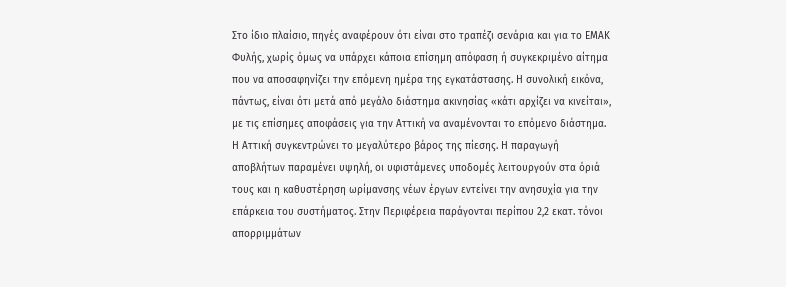Στο ίδιο πλαίσιο, πηγές αναφέρουν ότι είναι στο τραπέζι σενάρια και για το ΕΜΑΚ Φυλής, χωρίς όμως να υπάρχει κάποια επίσημη απόφαση ή συγκεκριμένο αίτημα που να αποσαφηνίζει την επόμενη ημέρα της εγκατάστασης. Η συνολική εικόνα, πάντως, είναι ότι μετά από μεγάλο διάστημα ακινησίας «κάτι αρχίζει να κινείται», με τις επίσημες αποφάσεις για την Αττική να αναμένονται το επόμενο διάστημα.
Η Αττική συγκεντρώνει το μεγαλύτερο βάρος της πίεσης. Η παραγωγή αποβλήτων παραμένει υψηλή, οι υφιστάμενες υποδομές λειτουργούν στα όριά τους και η καθυστέρηση ωρίμανσης νέων έργων εντείνει την ανησυχία για την επάρκεια του συστήματος. Στην Περιφέρεια παράγονται περίπου 2,2 εκατ. τόνοι απορριμμάτων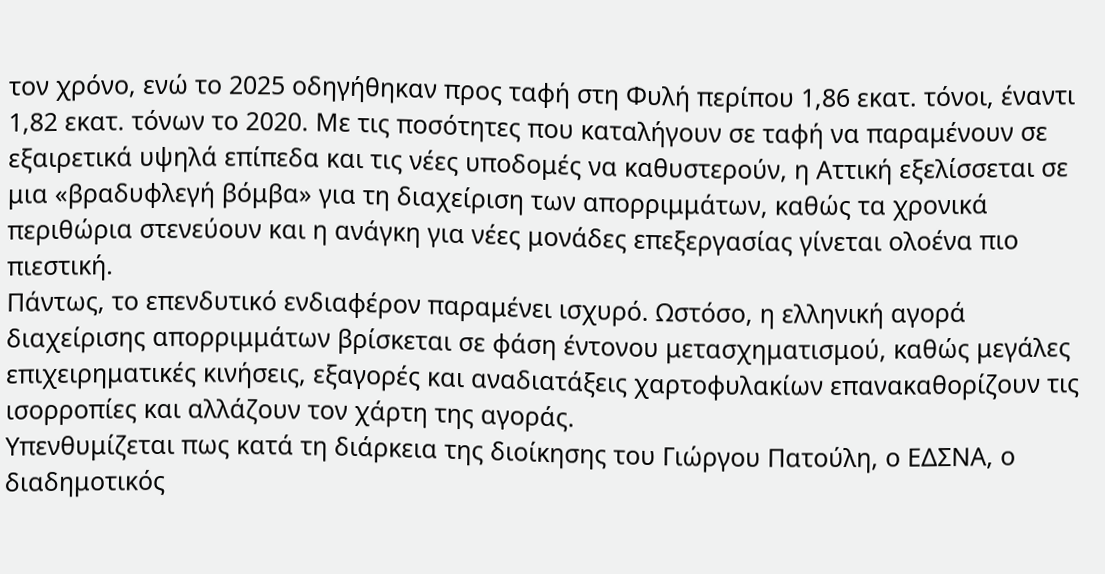τον χρόνο, ενώ το 2025 οδηγήθηκαν προς ταφή στη Φυλή περίπου 1,86 εκατ. τόνοι, έναντι 1,82 εκατ. τόνων το 2020. Με τις ποσότητες που καταλήγουν σε ταφή να παραμένουν σε εξαιρετικά υψηλά επίπεδα και τις νέες υποδομές να καθυστερούν, η Αττική εξελίσσεται σε μια «βραδυφλεγή βόμβα» για τη διαχείριση των απορριμμάτων, καθώς τα χρονικά περιθώρια στενεύουν και η ανάγκη για νέες μονάδες επεξεργασίας γίνεται ολοένα πιο πιεστική.
Πάντως, το επενδυτικό ενδιαφέρον παραμένει ισχυρό. Ωστόσο, η ελληνική αγορά διαχείρισης απορριμμάτων βρίσκεται σε φάση έντονου μετασχηματισμού, καθώς μεγάλες επιχειρηματικές κινήσεις, εξαγορές και αναδιατάξεις χαρτοφυλακίων επανακαθορίζουν τις ισορροπίες και αλλάζουν τον χάρτη της αγοράς.
Υπενθυμίζεται πως κατά τη διάρκεια της διοίκησης του Γιώργου Πατούλη, ο ΕΔΣΝΑ, ο διαδημοτικός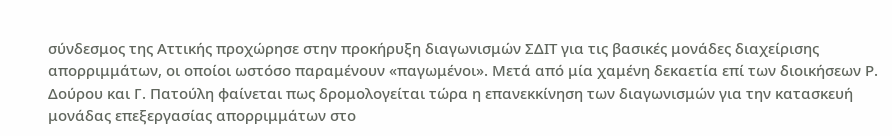σύνδεσμος της Αττικής προχώρησε στην προκήρυξη διαγωνισμών ΣΔΙΤ για τις βασικές μονάδες διαχείρισης απορριμμάτων, οι οποίοι ωστόσο παραμένουν «παγωμένοι». Μετά από μία χαμένη δεκαετία επί των διοικήσεων Ρ. Δούρου και Γ. Πατούλη φαίνεται πως δρομολογείται τώρα η επανεκκίνηση των διαγωνισμών για την κατασκευή μονάδας επεξεργασίας απορριμμάτων στο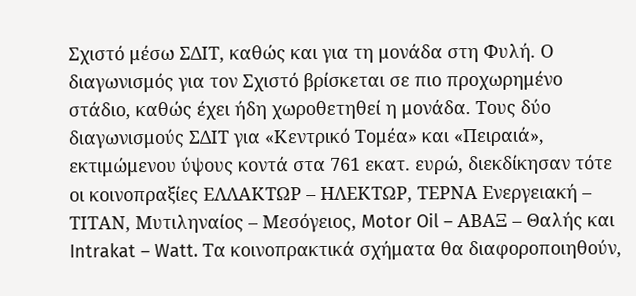Σχιστό μέσω ΣΔΙΤ, καθώς και για τη μονάδα στη Φυλή. Ο διαγωνισμός για τον Σχιστό βρίσκεται σε πιο προχωρημένο στάδιο, καθώς έχει ήδη χωροθετηθεί η μονάδα. Τους δύο διαγωνισμούς ΣΔΙΤ για «Κεντρικό Τομέα» και «Πειραιά», εκτιμώμενου ύψους κοντά στα 761 εκατ. ευρώ, διεκδίκησαν τότε οι κοινοπραξίες ΕΛΛΑΚΤΩΡ – ΗΛΕΚΤΩΡ, ΤΕΡΝΑ Ενεργειακή – ΤΙΤΑΝ, Μυτιληναίος – Μεσόγειος, Motor Oil – ΑΒΑΞ – Θαλής και Intrakat – Watt. Τα κοινοπρακτικά σχήματα θα διαφοροποιηθούν,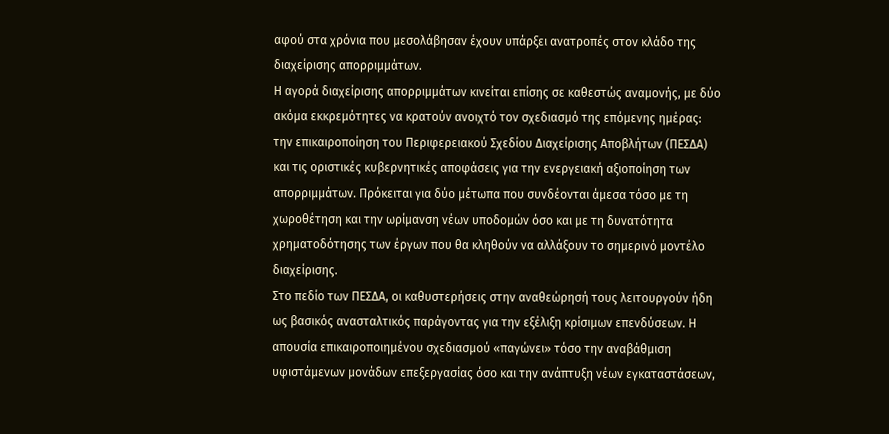αφού στα χρόνια που μεσολάβησαν έχουν υπάρξει ανατροπές στον κλάδο της διαχείρισης απορριμμάτων.
Η αγορά διαχείρισης απορριμμάτων κινείται επίσης σε καθεστώς αναμονής, με δύο ακόμα εκκρεμότητες να κρατούν ανοιχτό τον σχεδιασμό της επόμενης ημέρας: την επικαιροποίηση του Περιφερειακού Σχεδίου Διαχείρισης Αποβλήτων (ΠΕΣΔΑ) και τις οριστικές κυβερνητικές αποφάσεις για την ενεργειακή αξιοποίηση των απορριμμάτων. Πρόκειται για δύο μέτωπα που συνδέονται άμεσα τόσο με τη χωροθέτηση και την ωρίμανση νέων υποδομών όσο και με τη δυνατότητα χρηματοδότησης των έργων που θα κληθούν να αλλάξουν το σημερινό μοντέλο διαχείρισης.
Στο πεδίο των ΠΕΣΔΑ, οι καθυστερήσεις στην αναθεώρησή τους λειτουργούν ήδη ως βασικός ανασταλτικός παράγοντας για την εξέλιξη κρίσιμων επενδύσεων. Η απουσία επικαιροποιημένου σχεδιασμού «παγώνει» τόσο την αναβάθμιση υφιστάμενων μονάδων επεξεργασίας όσο και την ανάπτυξη νέων εγκαταστάσεων,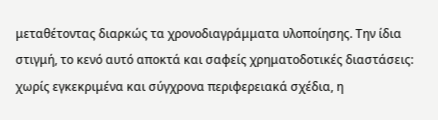μεταθέτοντας διαρκώς τα χρονοδιαγράμματα υλοποίησης. Την ίδια στιγμή, το κενό αυτό αποκτά και σαφείς χρηματοδοτικές διαστάσεις: χωρίς εγκεκριμένα και σύγχρονα περιφερειακά σχέδια, η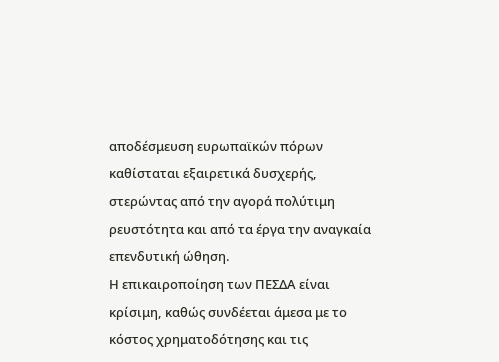αποδέσμευση ευρωπαϊκών πόρων καθίσταται εξαιρετικά δυσχερής, στερώντας από την αγορά πολύτιμη ρευστότητα και από τα έργα την αναγκαία επενδυτική ώθηση.
Η επικαιροποίηση των ΠΕΣΔΑ είναι κρίσιμη, καθώς συνδέεται άμεσα με το κόστος χρηματοδότησης και τις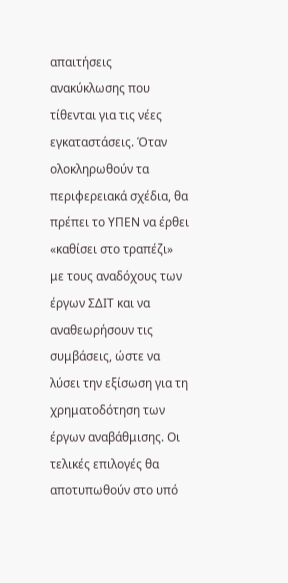απαιτήσεις ανακύκλωσης που τίθενται για τις νέες εγκαταστάσεις. Όταν ολοκληρωθούν τα περιφερειακά σχέδια, θα πρέπει το ΥΠΕΝ να έρθει «καθίσει στο τραπέζι» με τους αναδόχους των έργων ΣΔΙΤ και να αναθεωρήσουν τις συμβάσεις, ώστε να λύσει την εξίσωση για τη χρηματοδότηση των έργων αναβάθμισης. Οι τελικές επιλογές θα αποτυπωθούν στο υπό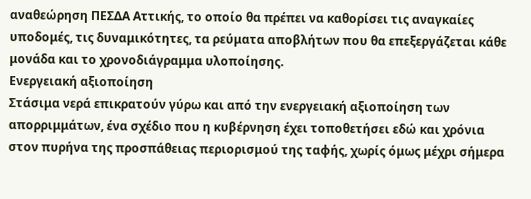αναθεώρηση ΠΕΣΔΑ Αττικής, το οποίο θα πρέπει να καθορίσει τις αναγκαίες υποδομές, τις δυναμικότητες, τα ρεύματα αποβλήτων που θα επεξεργάζεται κάθε μονάδα και το χρονοδιάγραμμα υλοποίησης.
Ενεργειακή αξιοποίηση
Στάσιμα νερά επικρατούν γύρω και από την ενεργειακή αξιοποίηση των απορριμμάτων, ένα σχέδιο που η κυβέρνηση έχει τοποθετήσει εδώ και χρόνια στον πυρήνα της προσπάθειας περιορισμού της ταφής, χωρίς όμως μέχρι σήμερα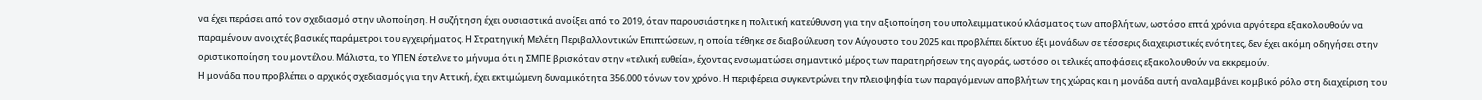να έχει περάσει από τον σχεδιασμό στην υλοποίηση. Η συζήτηση έχει ουσιαστικά ανοίξει από το 2019, όταν παρουσιάστηκε η πολιτική κατεύθυνση για την αξιοποίηση του υπολειμματικού κλάσματος των αποβλήτων, ωστόσο επτά χρόνια αργότερα εξακολουθούν να παραμένουν ανοιχτές βασικές παράμετροι του εγχειρήματος. Η Στρατηγική Μελέτη Περιβαλλοντικών Επιπτώσεων, η οποία τέθηκε σε διαβούλευση τον Αύγουστο του 2025 και προβλέπει δίκτυο έξι μονάδων σε τέσσερις διαχειριστικές ενότητες, δεν έχει ακόμη οδηγήσει στην οριστικοποίηση του μοντέλου. Μάλιστα, το ΥΠΕΝ έστελνε το μήνυμα ότι η ΣΜΠΕ βρισκόταν στην «τελική ευθεία», έχοντας ενσωματώσει σημαντικό μέρος των παρατηρήσεων της αγοράς, ωστόσο οι τελικές αποφάσεις εξακολουθούν να εκκρεμούν.
Η μονάδα που προβλέπει ο αρχικός σχεδιασμός για την Αττική, έχει εκτιμώμενη δυναμικότητα 356.000 τόνων τον χρόνο. Η περιφέρεια συγκεντρώνει την πλειοψηφία των παραγόμενων αποβλήτων της χώρας και η μονάδα αυτή αναλαμβάνει κομβικό ρόλο στη διαχείριση του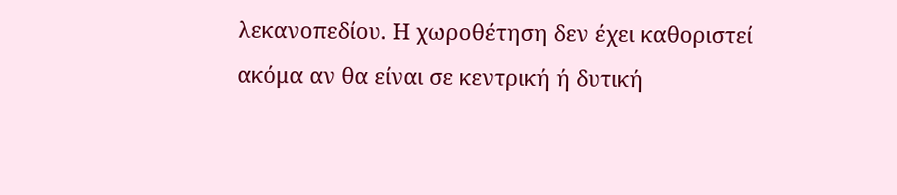λεκανοπεδίου. Η χωροθέτηση δεν έχει καθοριστεί ακόμα αν θα είναι σε κεντρική ή δυτική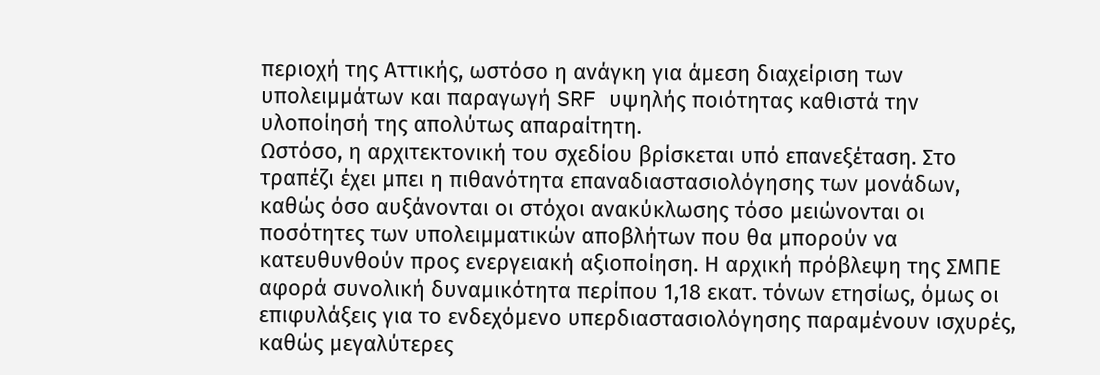περιοχή της Αττικής, ωστόσο η ανάγκη για άμεση διαχείριση των υπολειμμάτων και παραγωγή SRF υψηλής ποιότητας καθιστά την υλοποίησή της απολύτως απαραίτητη.
Ωστόσο, η αρχιτεκτονική του σχεδίου βρίσκεται υπό επανεξέταση. Στο τραπέζι έχει μπει η πιθανότητα επαναδιαστασιολόγησης των μονάδων, καθώς όσο αυξάνονται οι στόχοι ανακύκλωσης τόσο μειώνονται οι ποσότητες των υπολειμματικών αποβλήτων που θα μπορούν να κατευθυνθούν προς ενεργειακή αξιοποίηση. Η αρχική πρόβλεψη της ΣΜΠΕ αφορά συνολική δυναμικότητα περίπου 1,18 εκατ. τόνων ετησίως, όμως οι επιφυλάξεις για το ενδεχόμενο υπερδιαστασιολόγησης παραμένουν ισχυρές, καθώς μεγαλύτερες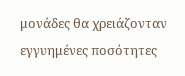μονάδες θα χρειάζονταν εγγυημένες ποσότητες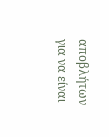αποβλήτων για να είναι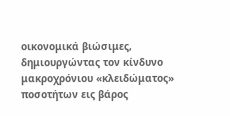οικονομικά βιώσιμες, δημιουργώντας τον κίνδυνο μακροχρόνιου «κλειδώματος» ποσοτήτων εις βάρος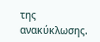της ανακύκλωσης.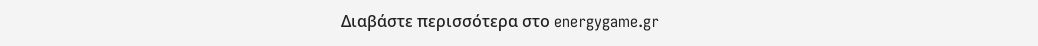Διαβάστε περισσότερα στο energygame.gr